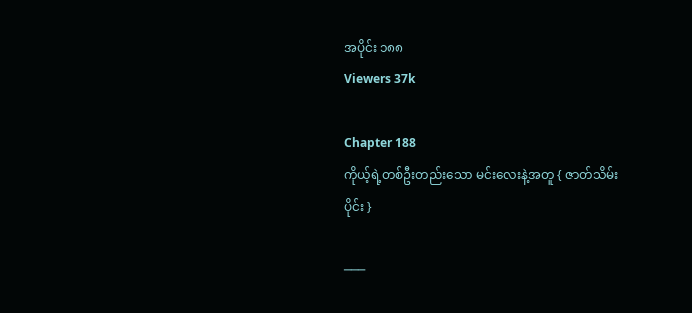အပိုင်း ၁၈၈
Viewers 37k

Chapter 188
ကိုယ့်ရဲ့တစ်ဦးတည်းသော မင်းလေးနဲ့အတူ { ဇာတ်သိမ်းပိုင်း }

───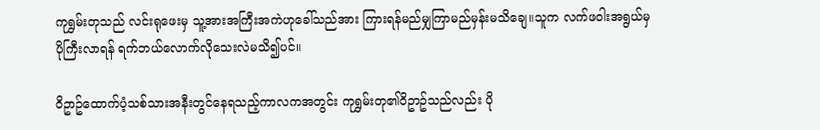ကုရွှမ်းတုသည် လင်းရုဖေးမှ သူ့အားအကြီးအကဲဟုခေါ်သည်အား ကြားရန်မည်မျှကြာမည်မှန်းမသိချေ။သူက လက်ဖဝါးအရွယ်မှပိုကြီးလာရန် ရက်ဘယ်လောက်လိုသေးလဲမသိ၍ပင်။

ဝိဥာဥ်ထောက်ပံ့သစ်သားအနီးတွင်နေရသည့်ကာလကအတွင်း ကုရွှမ်းတု၏ဝိဥာဥ်သည်လည်း ပို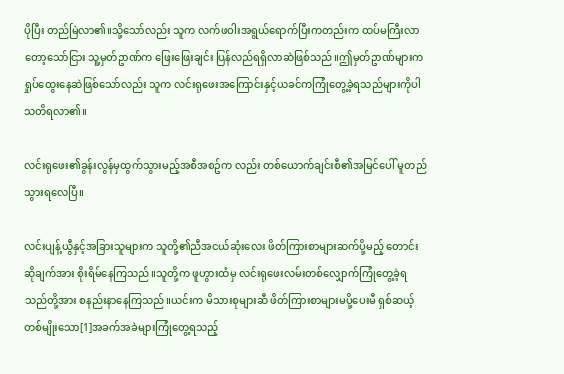ပိုပြီး တည်မြဲလာ၏။သို့သော်လည်း သူက လက်ဖဝါးအရွယ်ရောက်ပြီးကတည်းက ထပ်မကြီးလာတော့သော်ငြား သူ့မှတ်ဥာဏ်က ဖြေးဖြေးချင်း ပြန်လည်ရရှိလာဆဲဖြစ်သည်။ဤမှတ်ဥာဏ်များက ရှုပ်ထွေးနေဆဲဖြစ်သော်လည်း သူက လင်းရုဖေးအကြောင်းနှင့်ယခင်ကကြုံတွေ့ခဲ့ရသည်များကိုပါ သတိရလာ၏။

လင်းရုဖေး၏ခွန်းလွန်မှထွက်သွားမည့်အစီအစဥ်က လည်း တစ်ယောက်ချင်းစီ၏အမြင်ပေါ် မူတည်သွားရလေပြီ။

လင်းပျန့်ယွီနှင့်အခြားသူများက သူတို့၏ညီအငယ်ဆုံးလေး ဖိတ်ကြားစာများဆက်ပို့မည့် တောင်းဆိုချက်အား စိုးရိမ်နေကြသည်။သူတို့က ဖူဟွားထံမှ လင်းရုဖေးလမ်းတစ်လျှောက်ကြုံတွေ့ခဲ့ရသည်တို့အား စနည်းနာနေကြသည်။ယင်းက မိသားစုများဆီ ဖိတ်ကြားစာများမပို့ပေးမီ ရှစ်ဆယ့်တစ်မျိုးသော[1]အခက်အခဲများကြုံတွေ့ရသည့်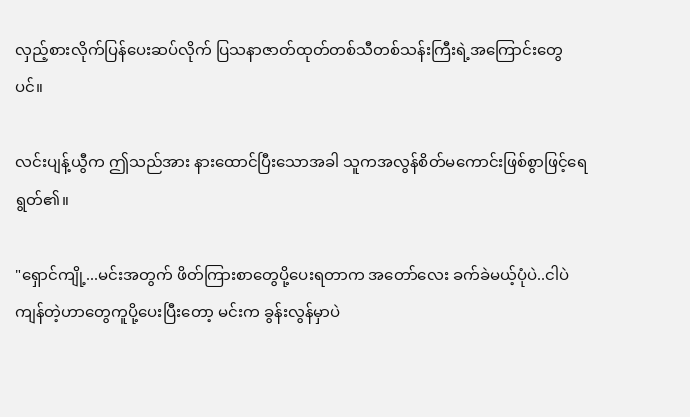လှည့်စားလိုက်ပြန်ပေးဆပ်လိုက် ပြသနာဇာတ်ထုတ်တစ်သီတစ်သန်းကြီးရဲ့အကြောင်းတွေပင်။

လင်းပျန့်ယွီက ဤသည်အား နားထောင်ပြီးသောအခါ သူကအလွန်စိတ်မကောင်းဖြစ်စွာဖြင့်ရေရွတ်၏။

"ရှောင်ကျို့...မင်းအတွက် ဖိတ်ကြားစာတွေပို့ပေးရတာက အတော်လေး ခက်ခဲမယ့်ပုံပဲ..ငါပဲကျန်တဲ့ဟာတွေကူပို့ပေးပြီးတော့ မင်းက ခွန်းလွန်မှာပဲ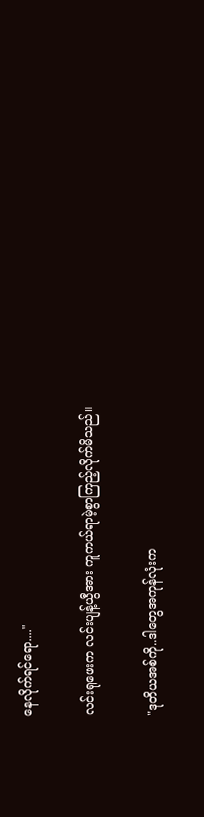နေလိုက်ရင်ရော...."

လင်းရုဖေးက လင်းပျန့်ယွီအား ကူကယ်ရာမဲ့စွာကြည့်လိုက်မိသည်။

"ဒုတိယအစ်ကို..ဒါတွေအကုန်လုံးက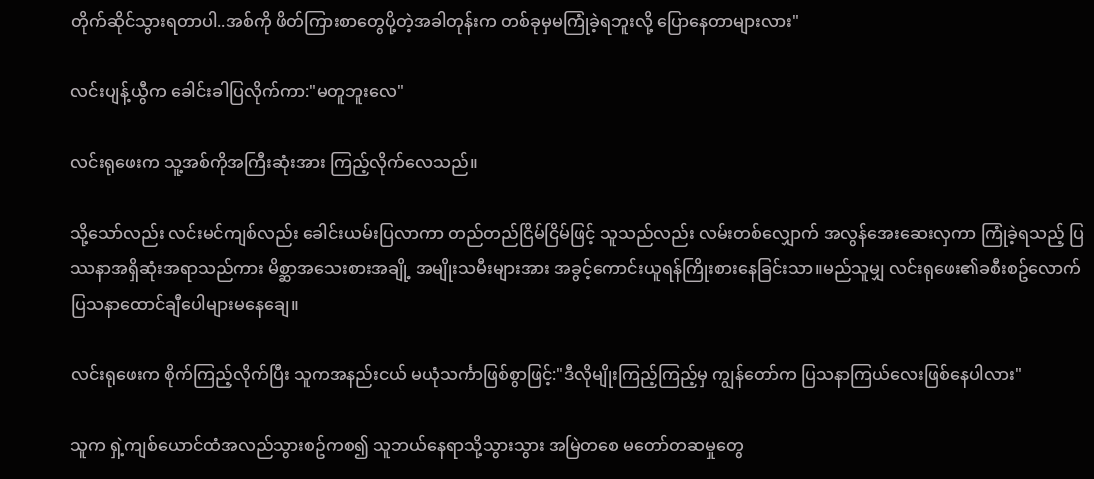တိုက်ဆိုင်သွားရတာပါ..အစ်ကို ဖိတ်ကြားစာတွေပို့တဲ့အခါတုန်းက တစ်ခုမှမကြုံခဲ့ရဘူးလို့ ပြောနေတာများလား"

လင်းပျန့်ယွီက ခေါင်းခါပြလိုက်ကာ:"မတူဘူးလေ"

လင်းရုဖေးက သူ့အစ်ကိုအကြီးဆုံးအား ကြည့်လိုက်လေသည်။

သို့သော်လည်း လင်းမင်ကျစ်လည်း ခေါင်းယမ်းပြလာကာ တည်တည်ငြိမ်ငြိမ်ဖြင့် သူသည်လည်း လမ်းတစ်လျှောက် အလွန်အေးဆေးလှကာ ကြုံခဲ့ရသည့် ပြဿနာအရှိဆုံးအရာသည်ကား မိစ္ဆာအသေးစားအချို့ အမျိုးသမီးများအား အခွင့်ကောင်းယူရန်ကြိုးစားနေခြင်းသာ။မည်သူမျှ လင်းရုဖေး၏ခစီးစဥ်လောက် ပြသနာထောင်ချီပေါများမနေချေ။

လင်းရုဖေးက စိုက်ကြည့်လိုက်ပြီး သူကအနည်းငယ် မယုံသင်္ကာဖြစ်စွာဖြင့်:"ဒီလိုမျိုးကြည့်ကြည့်မှ ကျွန်တော်က ပြသနာကြယ်လေးဖြစ်နေပါလား"

သူက ရှဲ့ကျစ်ယောင်ထံအလည်သွားစဥ်ကစ၍ သူဘယ်နေရာသို့သွားသွား အမြဲတစေ မတော်တဆမှုတွေ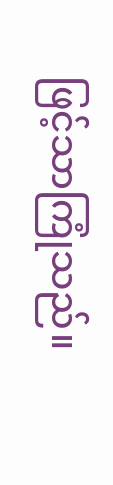ဖြင့်သာကြုံသည်။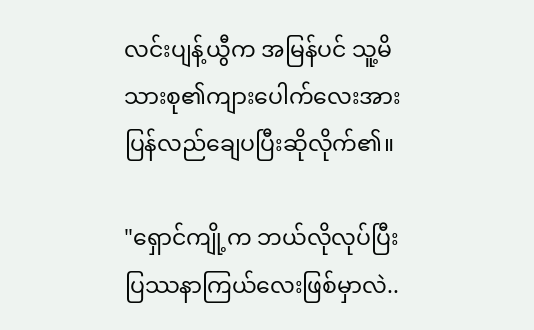လင်းပျန့်ယွီက အမြန်ပင် သူ့မိသားစု၏ကျားပေါက်လေးအား ပြန်လည်ချေပပြီးဆိုလိုက်၏။

"ရှောင်ကျို့က ဘယ်လိုလုပ်ပြီး ပြဿနာကြယ်လေးဖြစ်မှာလဲ..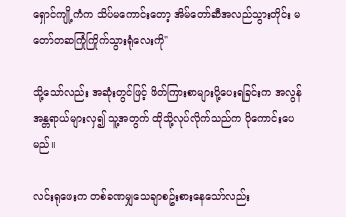ရှောင်ကျို့ကံက သိပ်မကောင်းတော့ အိမ်တော်ဆီအလည်သွားတိုင်း မတော်တဆကြုံကြိုက်သွားရုံလေးကို"

သို့သော်လည်း အဆုံးတွင်ဖြင့် ဖိတ်ကြားစာများပို့ပေးရခြင်းက အလွန်အန္တရာယ်များလှ၍ သူ့အတွက် ထိုသို့လုပ်လိုက်သည်က ပိုကောင်းပေမည်။

လင်းရုဖေးက တစ်ခဏမျှသေချာစဥ်းစားနေသော်လည်း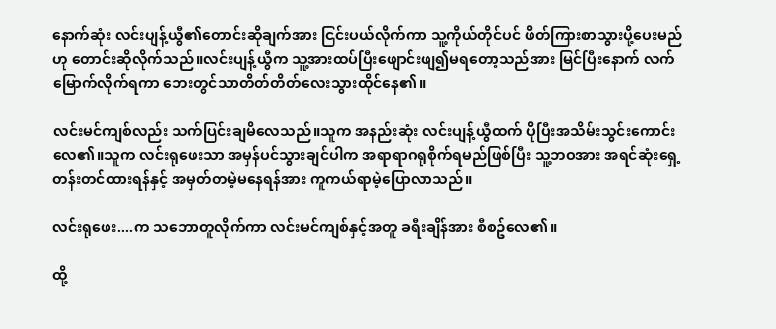နောက်ဆုံး လင်းပျန့်ယွီ၏တောင်းဆိုချက်အား ငြင်းပယ်လိုက်ကာ သူ့ကိုယ်တိုင်ပင် ဖိတ်ကြားစာသွားပို့ပေးမည်ဟု တောင်းဆိုလိုက်သည်။လင်းပျန့်ယွီက သူ့အားထပ်ပြီးဖျောင်းဖျ၍မရတော့သည်အား မြင်ပြီးနောက် လက်မြောက်လိုက်ရကာ ဘေးတွင်သာတိတ်တိတ်လေးသွားထိုင်နေ၏။

လင်းမင်ကျစ်လည်း သက်ပြင်းချမိလေသည်။သူက အနည်းဆုံး လင်းပျန့်ယွီထက် ပိုပြီးအသိမ်းသွင်းကောင်းလေ၏။သူက လင်းရုဖေးသာ အမှန်ပင်သွားချင်ပါက အရာရာဂရုစိုက်ရမည်ဖြစ်ပြီး သူ့ဘဝအား အရင်ဆုံးရှေ့တန်းတင်ထားရန်နှင့် အမှတ်တမဲ့မနေရန်အား ကူကယ်ရာမဲ့ပြောလာသည်။

လင်းရုဖေး....က သဘောတူလိုက်ကာ လင်းမင်ကျစ်နှင့်အတူ ခရီးချိန်အား စီစဥ်လေ၏။

ထို့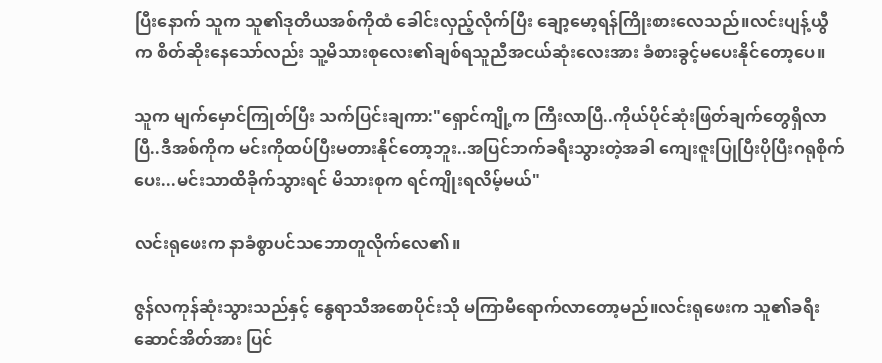ပြီးနောက် သူက သူ၏ဒုတိယအစ်ကိုထံ ခေါင်းလှည့်လိုက်ပြီး ချော့မော့ရန်ကြိုးစားလေသည်။လင်းပျန့်ယွီက စိတ်ဆိုးနေသော်လည်း သူ့မိသားစုလေး၏ချစ်ရသူညီအငယ်ဆုံးလေးအား ခံစားခွင့်မပေးနိုင်တော့ပေ။

သူက မျက်မှောင်ကြုတ်ပြီး သက်ပြင်းချကာ:"ရှောင်ကျို့က ကြီးလာပြီ..ကိုယ်ပိုင်ဆုံးဖြတ်ချက်တွေရှိလာပြီ..ဒီအစ်ကိုက မင်းကိုထပ်ပြီးမတားနိုင်တော့ဘူး..အပြင်ဘက်ခရီးသွားတဲ့အခါ ကျေးဇူးပြုပြီးပိုပြီးဂရုစိုက်ပေး...မင်းသာထိခိုက်သွားရင် မိသားစုက ရင်ကျိုးရလိမ့်မယ်"

လင်းရုဖေးက နာခံစွာပင်သဘောတူလိုက်လေ၏။

ဇွန်လကုန်ဆုံးသွားသည်နှင့် နွေရာသီအစောပိုင်းသို မကြာမီရောက်လာတော့မည်။လင်းရုဖေးက သူ၏ခရီးဆောင်အိတ်အား ပြင်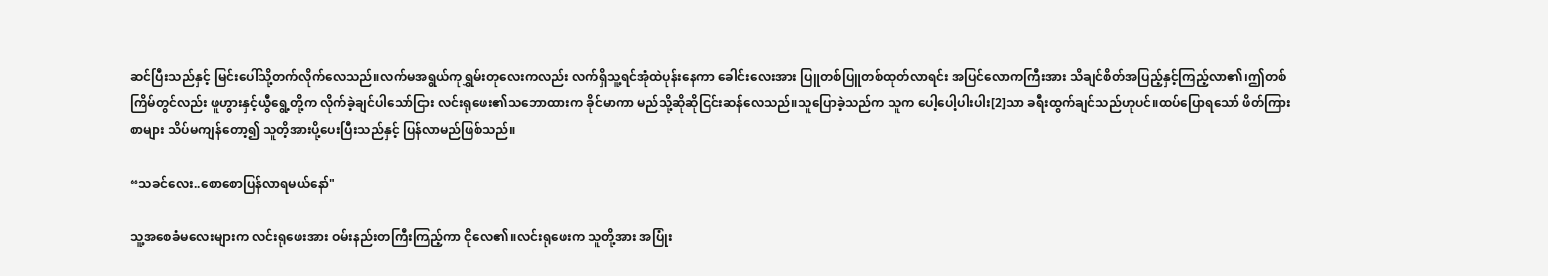ဆင်ပြီးသည်နှင့် မြင်းပေါ်သို့တက်လိုက်လေသည်။လက်မအရွယ်ကုရွှမ်းတုလေးကလည်း လက်ရှိသူ့ရင်အုံထဲပုန်းနေကာ ခေါင်းလေးအား ပြူတစ်ပြူတစ်ထုတ်လာရင်း အပြင်လောကကြီးအား သိချင်စိတ်အပြည့်နှင့်ကြည့်လာ၏၊ဤတစ်ကြိမ်တွင်လည်း ဖူဟွားနှင့်ယွီရွေ့တို့က လိုက်ခဲ့ချင်ပါသော်ငြား လင်းရုဖေး၏သဘောထားက ခိုင်မာကာ မည်သို့ဆိုဆိုငြင်းဆန်လေသည်။သူပြောခဲ့သည်က သူက ပေါ့ပေါ့ပါးပါး[2]သာ ခရီးထွက်ချင်သည်ဟုပင်။ထပ်ပြောရသော် ဖိတ်ကြားစာများ သိပ်မကျန်တော့၍ သူတိ့အားပို့ပေးပြီးသည်နှင့် ပြန်လာမည်ဖြစ်သည်။

“သခင်လေး..စောစောပြန်လာရမယ်နော်"

သူ့အစေခံမလေးများက လင်းရုဖေးအား ဝမ်းနည်းတကြီးကြည့်ကာ ငိုလေ၏။လင်းရုဖေးက သူတို့အား အပြုံး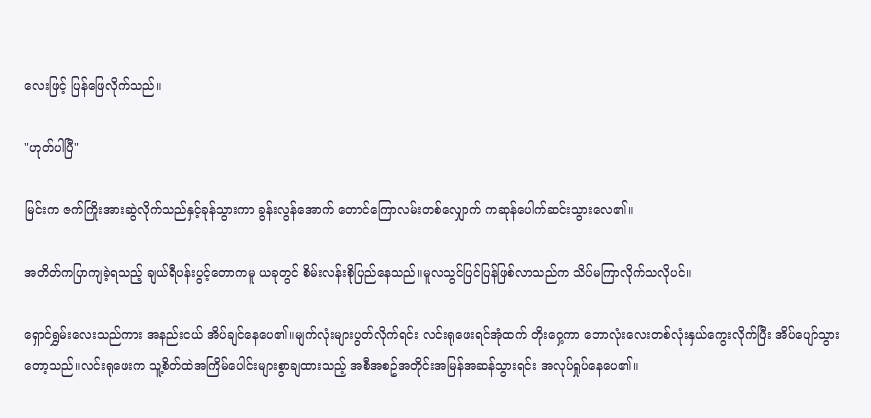လေးဖြင့် ပြန်ဖြေလိုက်သည်။

"ဟုတ်ပါပြီ"

မြင်းက ဇက်ကြိုးအားဆွဲလိုက်သည်နှင့်ခုန်သွားကာ ခွန်းလွန်အောက် တောင်ကြောလမ်းတစ်လျှောက် ကဆုန်ပေါက်ဆင်းသွားလေ၏။

အတိတ်ကပြာကျခဲ့ရသည့် ချယ်ရီပန်းပွင့်တောကမူ ယခုတွင် စိမ်းလန်းစိုပြည်နေသည်။မူလသွင်ပြင်ပြန်ဖြစ်လာသည်က သိပ်မကြာလိုက်သလိုပင်။

ရှောင်ရွှမ်းလေးသည်ကား အနည်းငယ် အိပ်ချင်နေပေ၏။မျက်လုံးများပွတ်လိုက်ရင်း လင်းရုဖေးရင်အုံထက် တိုးဝှေ့ကာ ဘောလုံးလေးတစ်လုံးနှယ်ကွေးလိုက်ပြီး အိပ်ပျော်သွားတော့သည်။လင်းရုဖေးက သူ့စိတ်ထဲအကြိမ်ပေါင်းများစွာချထားသည့် အစီအစဥ်အတိုင်းအမြန်အဆန်သွားရင်း အလုပ်ရှုပ်နေပေ၏။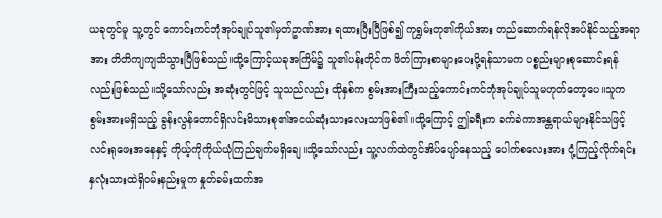ယခုတွင်မူ သူ့တွင် ကောင်းကင်ဘုံအုပ်ချုပ်သူ၏မှတ်ဥာဏ်အား ရထားပြီးပြီဖြစ်၍ ကုရွှမ်းတု၏ကိုယ်အား တည်ဆောက်ရန်လိုအပ်နိုင်သည့်အရာအား တိတိကျကျသိသွားပြီဖြစ်သည်။ထို့ကြောင့်ယခုအကြိမ်၌ သူ၏ပန်းတိုင်က ဖိတ်ကြားစာများပေးပို့ရန်သာမက ပစ္စည်းများစုဆောင်းရန်လည်းဖြစ်သည်။သို့သော်လည်း အဆုံးတွင်ဖြင့် သူသည်လည်း ထိုနှစ်က စွမ်းအားကြီးသည့်ကောင်းကင်ဘုံအုပ်ချုပ်သူမဟုတ်တော့ပေ။သူက စွမ်းအားမရှိသည့် ခွန်းလွန်တောင်ရှိလင်းမိသားစု၏အငယ်ဆုံးသားလေးသာဖြစ်၏။ထို့ကြောင့် ဤခရီးက ခက်ခဲကာအန္တရာယ်များနိုင်သဖြင့် လင်းရုဖေးအနေနှင့် ကိုယ့်ကိုကိုယ်ယုံကြည်ချက်မရှိချေ။သို့သော်လည်း သူ့လက်ထဲတွင်အိပ်ပျော်နေသည့် ပေါက်စလေးအား ငုံ့ကြည့်လိုက်ရင်း နှလုံးသားထဲရှိဝမ်းနည်းမှုက နှုတ်ခမ်းထက်အ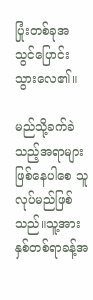ပြုံးတစ်ခုအသွင်ပြောင်းသွားလေ၏။

မည်သို့ခက်ခဲသည့်အရာများဖြစ်နေပါစေ သူလုပ်မည်ဖြစ်သည်။သူ့အား နှစ်တစ်ရာခန့်အ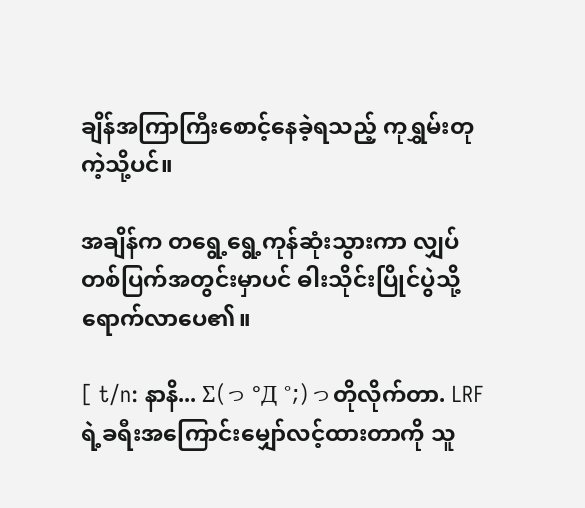ချိန်အကြာကြီးစောင့်နေခဲ့ရသည့် ကုရွှမ်းတုကဲ့သို့ပင်။

အချိန်က တရွေ့ရွေ့ကုန်ဆုံးသွားကာ လျှပ်တစ်ပြက်အတွင်းမှာပင် ဓါးသိုင်းပြိုင်ပွဲသို့ရောက်လာပေ၏။

[ t/n: နာနိ... Σ(っ °Д °;)っတိုလိုက်တာ. LRFရဲ့ခရီးအကြောင်းမျှော်လင့်ထားတာကို သူ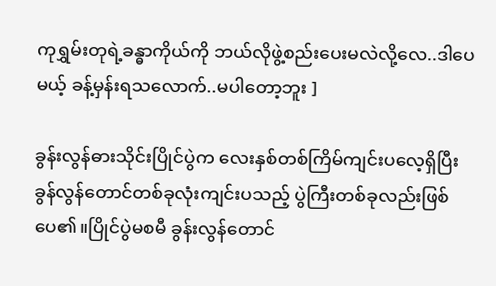ကုရွှမ်းတုရဲ့ခန္ဓာကိုယ်ကို ဘယ်လိုဖွဲ့စည်းပေးမလဲလို့လေ..ဒါပေမယ့် ခန့်မှန်းရသလောက်..မပါတော့ဘူး ]

ခွန်းလွန်ဓားသိုင်းပြိုင်ပွဲက လေးနှစ်တစ်ကြိမ်ကျင်းပလေ့ရှိပြီး ခွန်လွန်တောင်တစ်ခုလုံးကျင်းပသည့် ပွဲကြီးတစ်ခုလည်းဖြစ်ပေ၏။ပြိုင်ပွဲမစမီ ခွန်းလွန်တောင်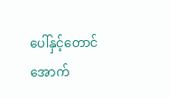ပေါ်နှင့်တောင်အောက်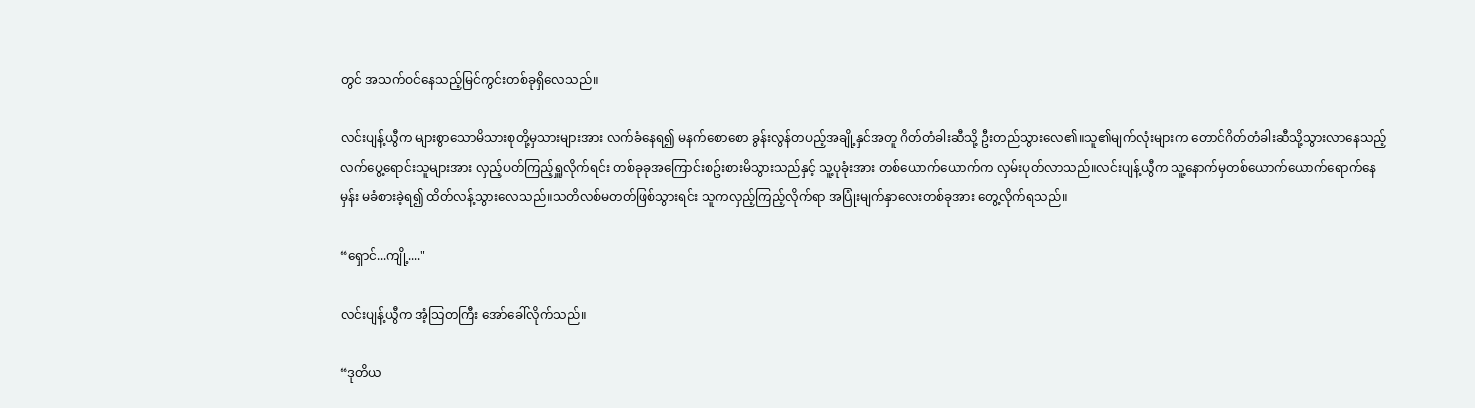တွင် အသက်ဝင်နေသည့်မြင်ကွင်းတစ်ခုရှိလေသည်။

လင်းပျန့်ယွီက များစွာသောမိသားစုတို့မှသားများအား လက်ခံနေရ၍ မနက်စောစော ခွန်းလွန်တပည့်အချို့နှင်အတူ ဂိတ်တံခါးဆီသို့ ဦးတည်သွားလေ၏။သူ၏မျက်လုံးများက တောင်ဂိတ်တံခါးဆီသို့သွားလာနေသည့် လက်ပွေ့ရောင်းသူများအား လှည့်ပတ်ကြည့်ရှူလိုက်ရင်း တစ်ခုခုအကြောင်းစဥ်းစားမိသွားသည်နှင့် သူ့ပုခုံးအား တစ်ယောက်ယောက်က လှမ်းပုတ်လာသည်။လင်းပျန့်ယွီက သူ့နောက်မှတစ်ယောက်ယောက်ရောက်နေမှန်း မခံစားခဲ့ရ၍ ထိတ်လန့်သွားလေသည်။သတိလစ်မတတ်ဖြစ်သွားရင်း သူကလှည့်ကြည့်လိုက်ရာ အပြုံးမျက်နှာလေးတစ်ခုအား တွေ့လိုက်ရသည်။

“ရှောင်...ကျို့...."

လင်းပျန့်ယွီက အံ့သြတကြီး အော်ခေါ်လိုက်သည်။

“ဒုတိယ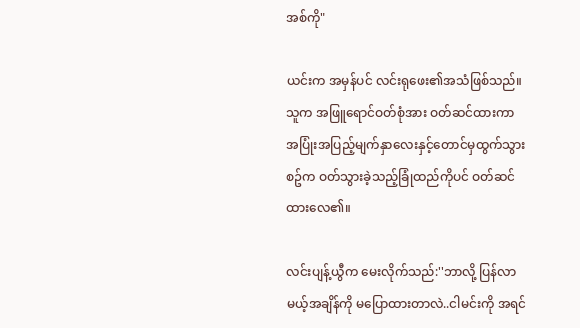အစ်ကို"

ယင်းက အမှန်ပင် လင်းရုဖေး၏အသံဖြစ်သည်။သူက အဖြူရောင်ဝတ်စုံအား ဝတ်ဆင်ထားကာ အပြုံးအပြည့်မျက်နှာလေးနှင့်တောင်မှထွက်သွားစဥ်က ဝတ်သွားခဲ့သည့်ခြုံထည်ကိုပင် ဝတ်ဆင်ထားလေ၏။

လင်းပျန့်ယွီက မေးလိုက်သည်:''ဘာလို့ ပြန်လာမယ့်အချိန်ကို မပြောထားတာလဲ..ငါမင်းကို အရင်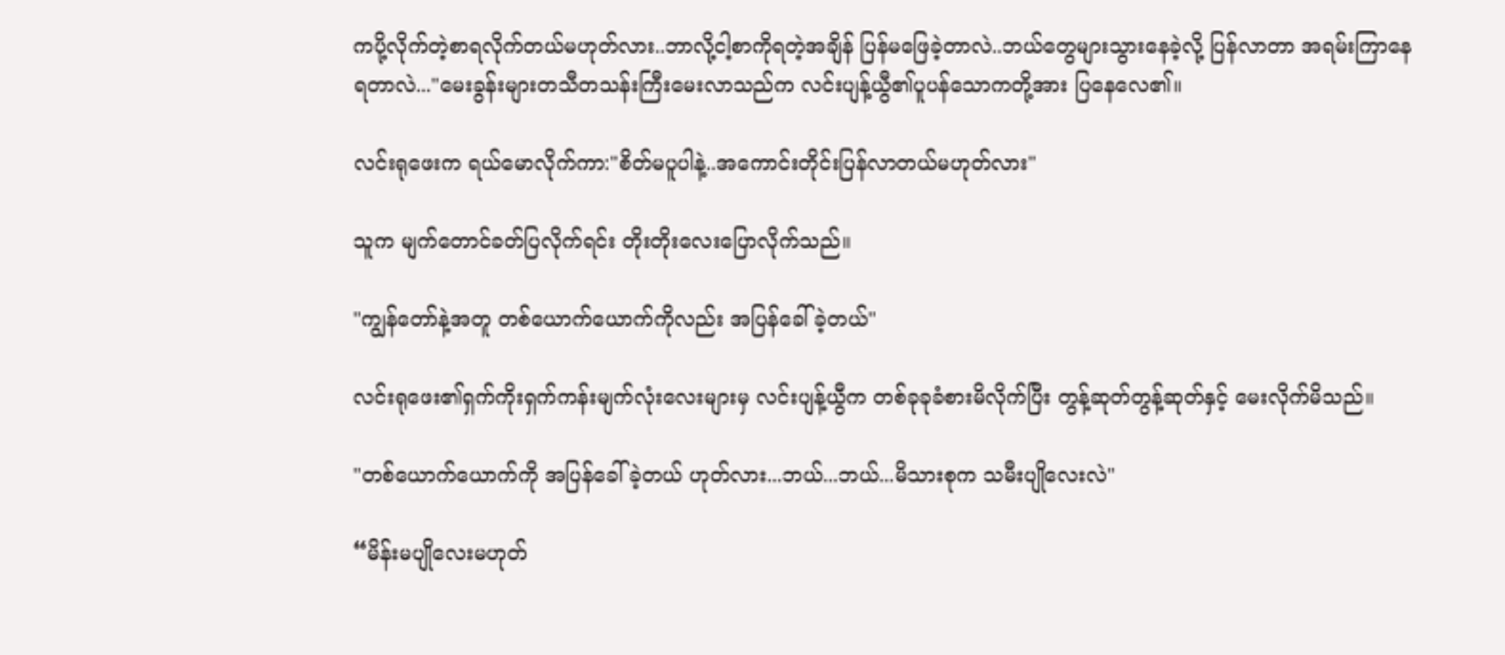ကပို့လိုက်တဲ့စာရလိုက်တယ်မဟုတ်လား..ဘာလို့ငါ့စာကိုရတဲ့အချိန် ပြန်မဖြေခဲ့တာလဲ..ဘယ်တွေများသွားနေခဲ့လို့ ပြန်လာတာ အရမ်းကြာနေရတာလဲ..."မေးခွန်းများတသီတသန်းကြီးမေးလာသည်က လင်းပျန့်ယွီ၏ပူပန်သောကတို့အား ပြနေလေ၏။

လင်းရုဖေးက ရယ်မောလိုက်ကာ:"စိတ်မပူပါနဲ့..အကောင်းတိုင်းပြန်လာတယ်မဟုတ်လား"

သူက မျက်တောင်ခတ်ပြလိုက်ရင်း တိုးတိုးလေးပြောလိုက်သည်။

"ကျွန်တော်နဲ့အတူ တစ်ယောက်ယောက်ကိုလည်း အပြန်ခေါ်ခဲ့တယ်"

လင်းရုဖေး၏ရှက်ကိုးရှက်ကန်းမျက်လုံးလေးများမှ လင်းပျန့်ယွီက တစ်ခုခုခံစားမိလိုက်ပြီး တွန့်ဆုတ်တွန့်ဆုတ်နှင့် မေးလိုက်မိသည်။

"တစ်ယောက်ယောက်ကို အပြန်ခေါ်ခဲ့တယ် ဟုတ်လား...ဘယ်...ဘယ်...မိသားစုက သမီးပျိုလေးလဲ"

“မိန်းမပျိုလေးမဟုတ်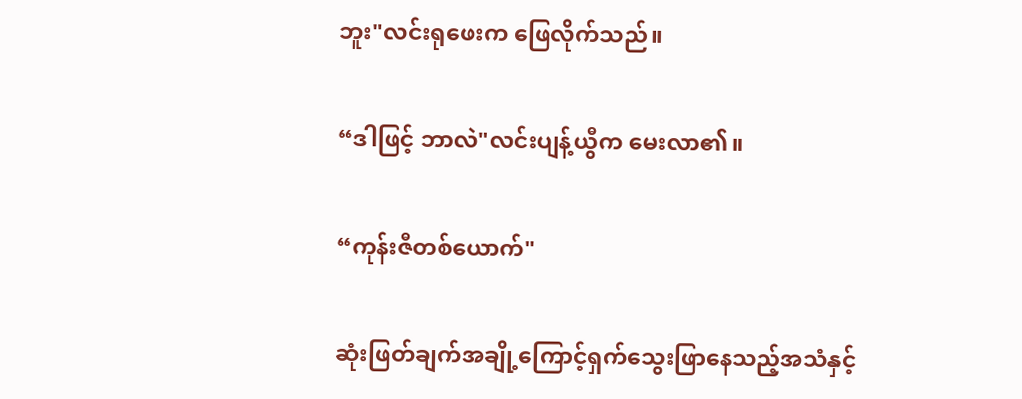ဘူး"လင်းရုဖေးက ဖြေလိုက်သည်။

“ဒါဖြင့် ဘာလဲ"လင်းပျန့်ယွီက မေးလာ၏။

“ကုန်းဇီတစ်ယောက်"

ဆုံးဖြတ်ချက်အချို့ကြောင့်ရှက်သွေးဖြာနေသည့်အသံနှင့်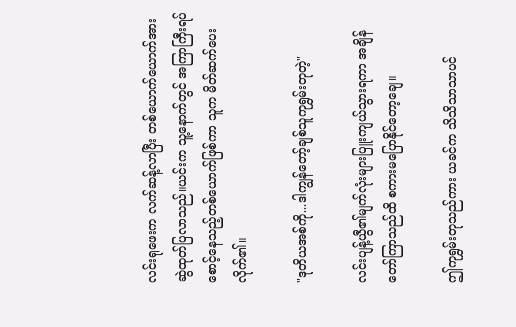လင်းရုဖေးက လက်ဆန့်လာပြီး တစ်ယောက်ယောက်အား ဆွဲထုတ်ပြလာသည်။ယင်းက သူ့နောက်တွင် အကြာကြီးရပ်စောင့်နေသည့်တစ်ယောက်ဖြစ်ကာ သူက မိတ်ဆက်ပေးလိုက်၏။

"ဒုတိယအစ်ကို...ဒါကျွန်တော့်ချစ်သူကုရွှမ်းတုတဲ့"

လင်းပျန့်ယွီ၏မျက်လုံးများပြူးကျယ်သွားရကာ အချိန်တော်ကြာသည်ထိ စကားမပြောနိုင်တော့ချေ။

ဤကုရွှမ်းတုသည်ကား ယခင်က သိသိသာသာပင်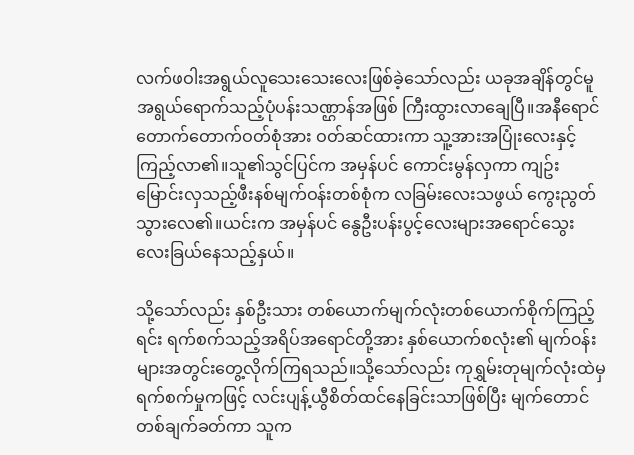လက်ဖဝါးအရွယ်လူသေးသေးလေးဖြစ်ခဲ့သော်လည်း ယခုအချိန်တွင်မူ အရွယ်ရောက်သည့်ပုံပန်းသဏ္ဌာန်အဖြစ် ကြီးထွားလာချေပြီ။အနီရောင်တောက်တောက်ဝတ်စုံအား ဝတ်ဆင်ထားကာ သူ့အားအပြုံးလေးနှင့်ကြည့်လာ၏။သူ၏သွင်ပြင်က အမှန်ပင် ကောင်းမွန်လှကာ ကျဥ်းမြောင်းလှသည့်ဖီးနစ်မျက်ဝန်းတစ်စုံက လခြမ်းလေးသဖွယ် ကွေးညွတ်သွားလေ၏။ယင်းက အမှန်ပင် နွေဦးပန်းပွင့်လေးများအရောင်သွေးလေးခြယ်နေသည့်နှယ်။

သို့သော်လည်း နှစ်ဦးသား တစ်ယောက်မျက်လုံးတစ်ယောက်စိုက်ကြည့်ရင်း ရက်စက်သည့်အရိပ်အရောင်တို့အား နှစ်ယောက်စလုံး၏ မျက်၀န်းများအတွင်းတွေ့လိုက်ကြရသည်။သို့သော်လည်း ကုရွှမ်းတုမျက်လုံးထဲမှ ရက်စက်မှုကဖြင့် လင်းပျန့်ယွီစိတ်ထင်နေခြင်းသာဖြစ်ပြီး မျက်တောင်တစ်ချက်ခတ်ကာ သူက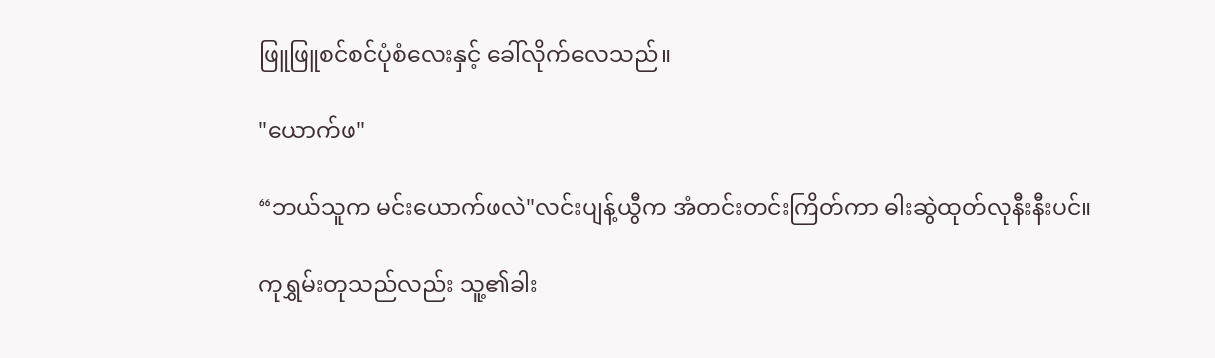ဖြူဖြူစင်စင်ပုံစံလေးနှင့် ခေါ်လိုက်လေသည်။

"ယောက်ဖ"

“ဘယ်သူက မင်းယောက်ဖလဲ"လင်းပျန့်ယွီက အံတင်းတင်းကြိတ်ကာ ဓါးဆွဲထုတ်လုနီးနီးပင်။

ကုရွှမ်းတုသည်လည်း သူ့၏ခါး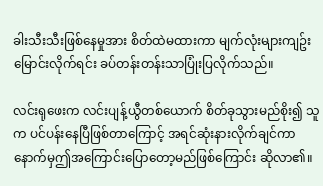ခါးသီးသီးဖြစ်နေမှုအား စိတ်ထဲမထားကာ မျက်လုံးများကျဥ်းမြောင်းလိုက်ရင်း ခပ်တန်းတန်းသာပြုံးပြလိုက်သည်။

လင်းရုဖေးက လင်းပျန့်ယွီတစ်ယောက် စိတ်ခုသွားမည်စိုး၍ သူက ပင်ပန်းနေပြီဖြစ်တာကြောင့် အရင်ဆုံးနားလိုက်ချင်ကာ နောက်မှဤအကြောင်းပြောတော့မည်ဖြစ်ကြောင်း ဆိုလာ၏။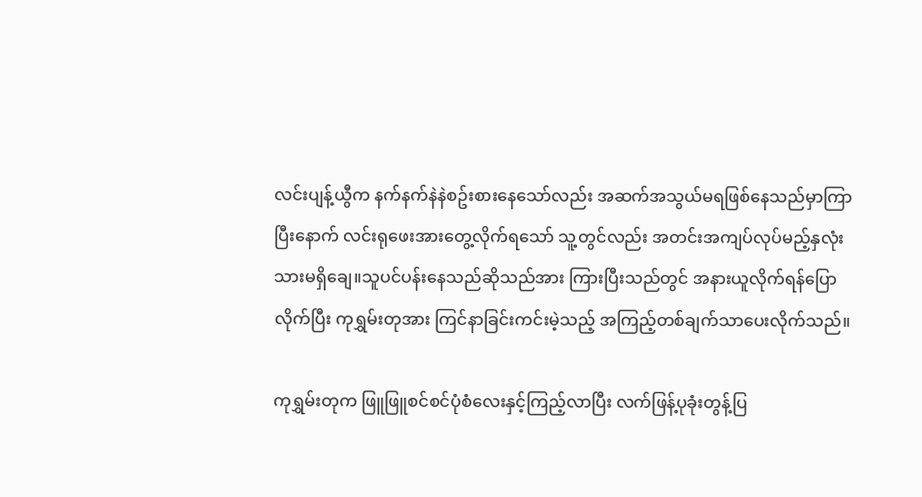လင်းပျန့်ယွီက နက်နက်နဲနဲစဥ်းစားနေသော်လည်း အဆက်အသွယ်မရဖြစ်နေသည်မှာကြာပြီးနောက် လင်းရုဖေးအားတွေ့လိုက်ရသော် သူ့တွင်လည်း အတင်းအကျပ်လုပ်မည့်နှလုံးသားမရှိချေ။သူပင်ပန်းနေသည်ဆိုသည်အား ကြားပြီးသည်တွင် အနားယူလိုက်ရန်ပြောလိုက်ပြီး ကုရွှမ်းတုအား ကြင်နာခြင်းကင်းမဲ့သည့် အကြည့်တစ်ချက်သာပေးလိုက်သည်။

ကုရွှမ်းတုက ဖြူဖြူစင်စင်ပုံစံလေးနှင့်ကြည့်လာပြီး လက်ဖြန့်ပုခုံးတွန့်ပြ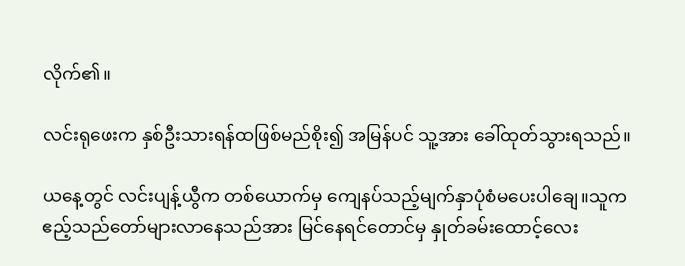လိုက်၏။

လင်းရုဖေးက နှစ်ဦးသားရန်ထဖြစ်မည်စိုး၍ အမြန်ပင် သူ့အား ခေါ်ထုတ်သွားရသည်။

ယနေ့တွင် လင်းပျန့်ယွီက တစ်ယောက်မှ ကျေနပ်သည့်မျက်နှာပုံစံမပေးပါချေ။သူက ဧည့်သည်တော်များလာနေသည်အား မြင်နေရင်တောင်မှ နှုတ်ခမ်းထောင့်လေး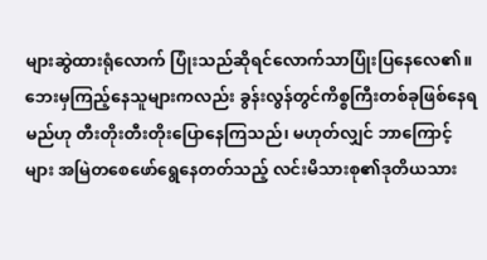များဆွဲထားရုံလောက် ပြုံးသည်ဆိုရင်လောက်သာပြုံးပြနေလေ၏။ဘေးမှကြည့်နေသူများကလည်း ခွန်းလွန်တွင်ကိစ္စကြီးတစ်ခုဖြစ်နေရမည်ဟု တီးတိုးတီးတိုးပြောနေကြသည်၊ မဟုတ်လျှင် ဘာကြောင့်များ အမြဲတစေဖော်ရွေနေတတ်သည့် လင်းမိသားစု၏ဒုတိယသား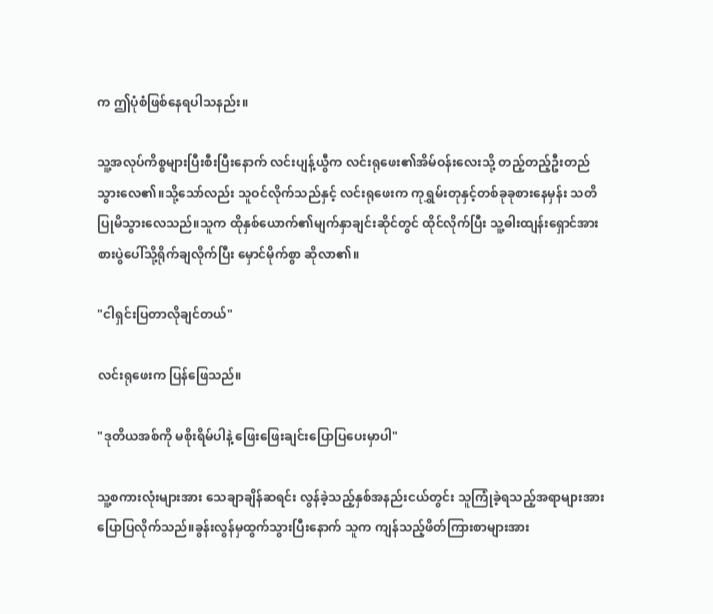က ဤပုံစံဖြစ်နေရပါသနည်း။

သူ့အလုပ်ကိစ္စများပြီးစီးပြီးနောက် လင်းပျန့်ယွီက လင်းရုဖေး၏အိမ်ဝန်းလေးသို့ တည့်တည့်ဦးတည်သွားလေ၏။သို့သော်လည်း သူဝင်လိုက်သည်နှင့် လင်းရုဖေးက ကုရွှမ်းတုနှင့်တစ်ခုခုစားနေမှန်း သတိပြုမိသွားလေသည်။သူက ထိုနှစ်ယောက်၏မျက်နှာချင်းဆိုင်တွင် ထိုင်လိုက်ပြီး သူ့ဓါးထျန်းရှောင်အား စားပွဲပေါ်သို့ရိုက်ချလိုက်ပြီး မှောင်မိုက်စွာ ဆိုလာ၏။

"ငါရှင်းပြတာလိုချင်တယ်"

လင်းရုဖေးက ပြန်ဖြေသည်။

"ဒုတိယအစ်ကို မစိုးရိမ်ပါနဲ့ ဖြေးဖြေးချင်းပြောပြပေးမှာပါ"

သူ့စကားလုံးများအား သေချာချိန်ဆရင်း လွန်ခဲ့သည့်နှစ်အနည်းငယ်တွင်း သူကြုံခဲ့ရသည့်အရာများအား ပြောပြလိုက်သည်။ခွန်းလွန်မှထွက်သွားပြီးနောက် သူက ကျန်သည့်ဖိတ်ကြားစာများအား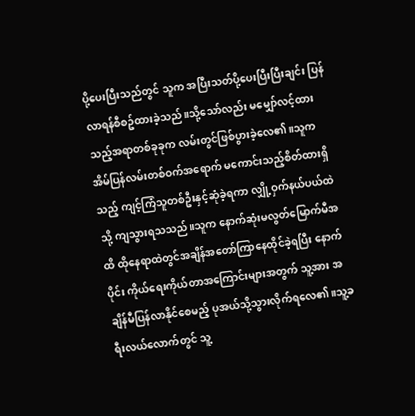ပို့ပေးပြီးသည်တွင် သူက အပြီးသတ်ပို့ပေးပြီးပြီးချင်း ပြန်လာရန်စီစဥ်ထားခဲ့သည်။သို့သော်လည်း မမျှော်လင့်ထားသည့်အရာတစ်ခုခုက လမ်းတွင်ဖြစ်ပွားခဲ့လေ၏။သူက အိမ်ပြန်လမ်းတစ်ဝက်အရောက် မကောင်းသည့်စိတ်ထားရှိသည့် ကျင့်ကြံသူတစ်ဦးနှင့်ဆုံခဲ့ရကာ လျှို့ဝှက်နယ်ပယ်ထဲသို့ ကျသွားရသသည်။သူက နောက်ဆုံးမလွတ်မြောက်မီအထိ ထိုနေရာထဲတွင်အချိန်အတော်ကြာနေထိုင်ခဲ့ရပြီး နောက်ပိုင်း ကိုယ်ရေးကိုယ်တာအကြောင်းများအတွက် သူ့အား အချိန်မီပြန်လာနိုင်စေမည့် ပုအယ်သို့သွားလိုက်ရလေ၏။သူ့ခရီးလယ်လောက်တွင် သူ့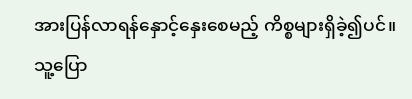အားပြန်လာရန်နှောင့်နှေးစေမည့် ကိစ္စများရှိခဲ့၍ပင်။သူ့ပြော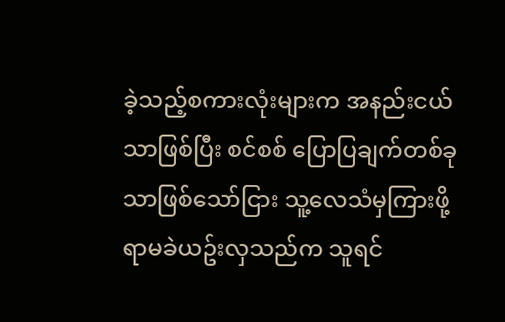ခဲ့သည့်စကားလုံးများက အနည်းငယ်သာဖြစ်ပြီး စင်စစ် ပြောပြချက်တစ်ခုသာဖြစ်သော်ငြား သူ့လေသံမှကြားဖို့ရာမခဲယဥ်းလှသည်က သူရင်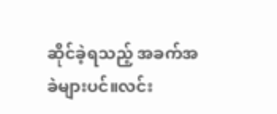ဆိုင်ခဲ့ရသည့် အခက်အခဲများပင်။လင်း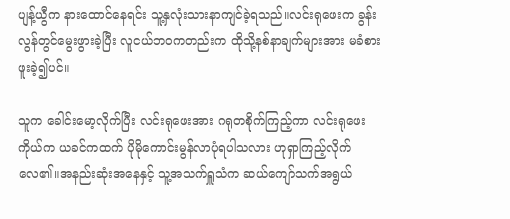ပျန့်ယွီက နားထောင်နေရင်း သူ့နှလုံးသားနာကျင်ခဲ့ရသည်။လင်းရုဖေးက ခွန်းလွန်တွင်မွေးဖွားခဲ့ပြီး လူငယ်ဘဝကတည်းက ထိုသို့နစ်နာချက်များအား မခံစားဖူးခဲ့၍ပင်။

သူက ခေါင်းမော့လိုက်ပြီး လင်းရုဖေးအား ဂရုတစိုက်ကြည့်ကာ လင်းရုဖေးကိုယ်က ယခင်ကထက် ပိုမိုကောင်းမွန်လာပုံရပါသလား ဟုရှာကြည့်လိုက်လေ၏။အနည်းဆုံးအနေနှင့် သူ့အသက်ရှူသံက ဆယ်ကျော်သက်အရွယ်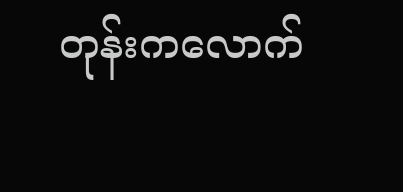တုန်းကလောက်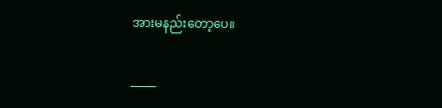အားမနည်းတော့ပေ။

_____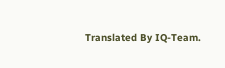Translated By IQ-Team.